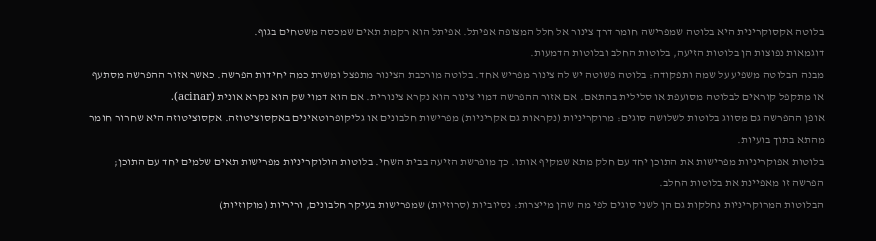בלוטה אקסוקרינית היא בלוטה שמפרישה חומר דרך צינור אל חלל המצופה אפיתל. אפיתל הוא רקמת תאים שמכסה משטחים בגוף.
דוגמאות נפוצות הן בלוטות הזיעה, בלוטות החלב ובלוטות הדמעות.
מבנה הבלוטה משפיע על שמה ותפקודה: בלוטה פשוטה יש לה צינור מפריש אחד. בלוטה מורכבת הצינור מתפצל ומשרת כמה יחידות הפרשה. כאשר אזור ההפרשה מסתעף או מתקפל קוראים לבלוטה מסועפת או סלילית בהתאם. אם אזור ההפרשה דמוי צינור הוא נקרא צינורית. אם הוא דמוי שק הוא נקרא אונית (acinar).
אופן ההפרשה גם מסווג בלוטות לשלושה סוגים: מרוקריניות (נקראות גם אקריניות) מפרישות חלבונים או גליקופרוטאינים באקסוציטוזה. אקסוציטוזה היא שחרור חומר מהתא בתוך בועיות.
בלוטות אפוקריניות מפרישות את התוכן יחד עם חלק מתא שמקיף אותו. כך מופרשת הזיעה בבית השחי. בלוטות הולוקריניות מפרישות תאים שלמים יחד עם התוכן; הפרשה זו מאפיינת את בלוטות החלב.
הבלוטות המרוקריניות נחלקות גם הן לשני סוגים לפי מה שהן מייצרות: נסיוביות (סרוזיות) שמפרישות בעיקר חלבונים, וריריות (מוקוזיות)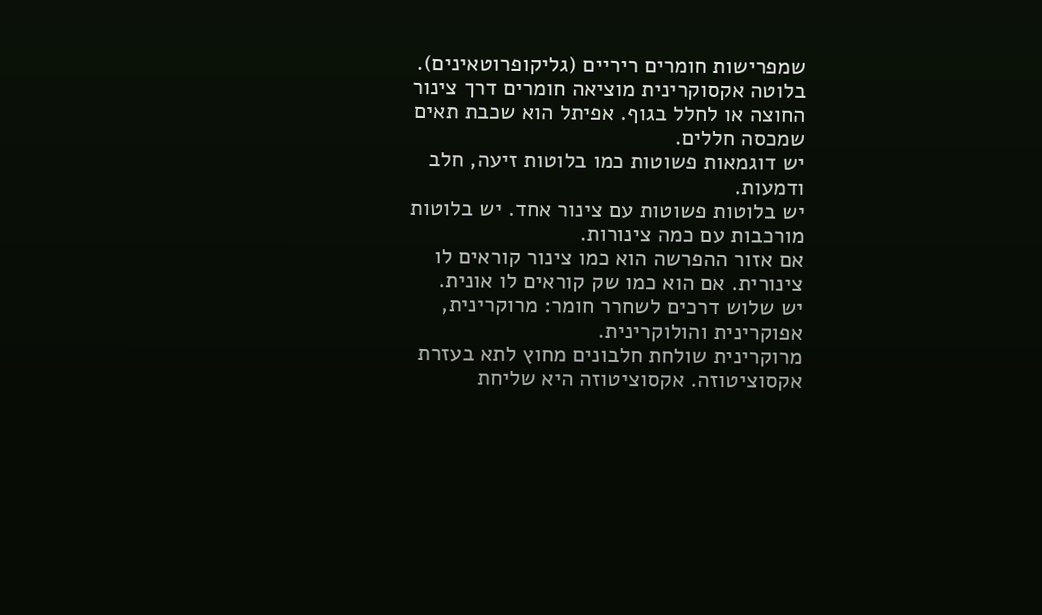שמפרישות חומרים ריריים (גליקופרוטאינים).
בלוטה אקסוקרינית מוציאה חומרים דרך צינור החוצה או לחלל בגוף. אפיתל הוא שכבת תאים שמכסה חללים.
יש דוגמאות פשוטות כמו בלוטות זיעה, חלב ודמעות.
יש בלוטות פשוטות עם צינור אחד. יש בלוטות מורכבות עם כמה צינורות.
אם אזור ההפרשה הוא כמו צינור קוראים לו צינורית. אם הוא כמו שק קוראים לו אונית.
יש שלוש דרכים לשחרר חומר: מרוקרינית, אפוקרינית והולוקרינית.
מרוקרינית שולחת חלבונים מחוץ לתא בעזרת אקסוציטוזה. אקסוציטוזה היא שליחת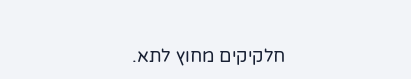חלקיקים מחוץ לתא.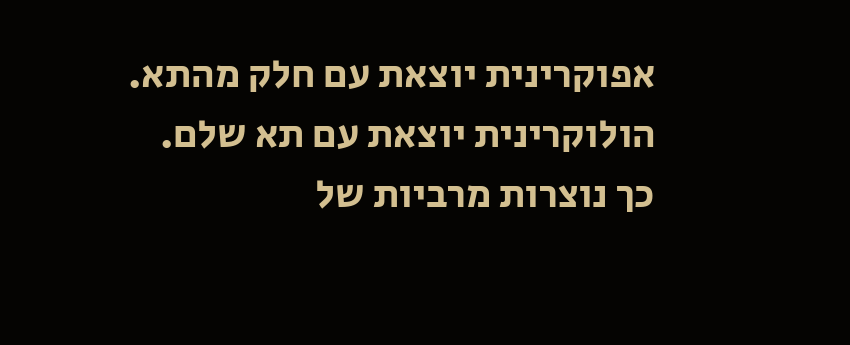אפוקרינית יוצאת עם חלק מהתא. הולוקרינית יוצאת עם תא שלם.
כך נוצרות מרביות של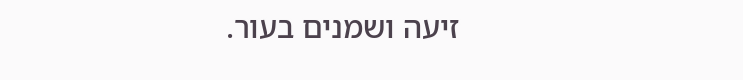זיעה ושמנים בעור.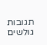תגובות גולשים